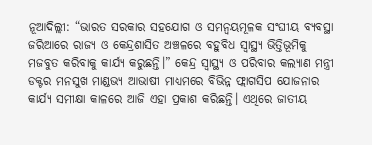ନୂଆଦିଲ୍ଲୀ: “ଭାରତ ସରକାର ସହଯୋଗ ଓ ସମନ୍ୱୟମୂଳକ ସଂଘୀୟ ବ୍ୟବସ୍ଥା ଜରିଆରେ ରାଜ୍ୟ ଓ କେନ୍ଦ୍ରଶାସିତ ଅଞ୍ଚଳରେ ବହୁବିଧ ସ୍ୱାସ୍ଥ୍ୟ ଭିତ୍ତିଭୂମିକୁ ମଜବୁତ କରିବାକୁ କାର୍ଯ୍ୟ କରୁଛନ୍ତି।” କେନ୍ଦ୍ର ସ୍ୱାସ୍ଥ୍ୟ ଓ ପରିବାର କଲ୍ୟାଣ ମନ୍ତ୍ରୀ ଡକ୍ଟର ମନସୁଖ ମାଣ୍ଡଭ୍ୟ ଆଭାଷୀ ମାଧ୍ୟମରେ ବିଭିନ୍ନ ଫ୍ଲାଗସିପ ଯୋଜନାର କାର୍ଯ୍ୟ ସମୀକ୍ଷା କାଳରେ ଆଜି ଏହା ପ୍ରକାଶ କରିଛନ୍ତି। ଏଥିରେ ଜାତୀୟ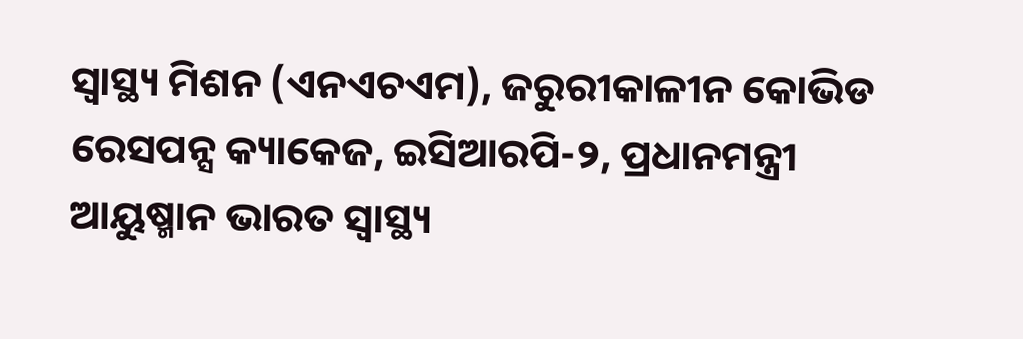ସ୍ୱାସ୍ଥ୍ୟ ମିଶନ (ଏନଏଚଏମ), ଜରୁରୀକାଳୀନ କୋଭିଡ ରେସପନ୍ସ କ୍ୟାକେଜ, ଇସିଆରପି-୨, ପ୍ରଧାନମନ୍ତ୍ରୀ ଆୟୁଷ୍ମାନ ଭାରତ ସ୍ୱାସ୍ଥ୍ୟ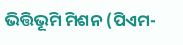ଭିତ୍ତିଭୂମି ମିଶନ (ପିଏମ-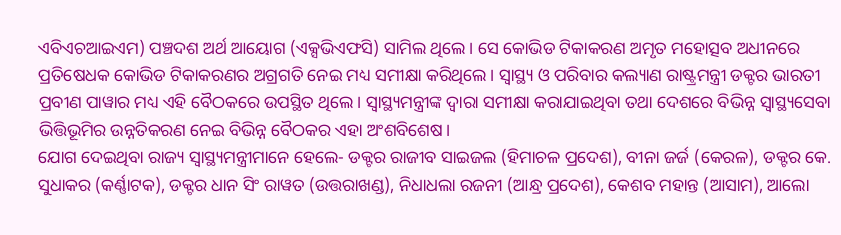ଏବିଏଚଆଇଏମ) ପଞ୍ଚଦଶ ଅର୍ଥ ଆୟୋଗ (ଏକ୍ସଭିଏଫସି) ସାମିଲ ଥିଲେ। ସେ କୋଭିଡ ଟିକାକରଣ ଅମୃତ ମହୋତ୍ସବ ଅଧୀନରେ ପ୍ରତିଷେଧକ କୋଭିଡ ଟିକାକରଣର ଅଗ୍ରଗତି ନେଇ ମଧ୍ୟ ସମୀକ୍ଷା କରିଥିଲେ। ସ୍ୱାସ୍ଥ୍ୟ ଓ ପରିବାର କଲ୍ୟାଣ ରାଷ୍ଟ୍ରମନ୍ତ୍ରୀ ଡକ୍ଟର ଭାରତୀ ପ୍ରବୀଣ ପାୱାର ମଧ୍ୟ ଏହି ବୈଠକରେ ଉପସ୍ଥିତ ଥିଲେ। ସ୍ୱାସ୍ଥ୍ୟମନ୍ତ୍ରୀଙ୍କ ଦ୍ୱାରା ସମୀକ୍ଷା କରାଯାଇଥିବା ତଥା ଦେଶରେ ବିଭିନ୍ନ ସ୍ୱାସ୍ଥ୍ୟସେବା ଭିତ୍ତିଭୂମିର ଉନ୍ନତିକରଣ ନେଇ ବିଭିନ୍ନ ବୈଠକର ଏହା ଅଂଶବିଶେଷ।
ଯୋଗ ଦେଇଥିବା ରାଜ୍ୟ ସ୍ୱାସ୍ଥ୍ୟମନ୍ତ୍ରୀମାନେ ହେଲେ- ଡକ୍ଟର ରାଜୀବ ସାଇଜଲ (ହିମାଚଳ ପ୍ରଦେଶ), ବୀନା ଜର୍ଜ (କେରଳ), ଡକ୍ଟର କେ. ସୁଧାକର (କର୍ଣ୍ଣାଟକ), ଡକ୍ଟର ଧାନ ସିଂ ରାୱତ (ଉତ୍ତରାଖଣ୍ଡ), ନିଧାଧଲା ରଜନୀ (ଆନ୍ଧ୍ର ପ୍ରଦେଶ), କେଶବ ମହାନ୍ତ (ଆସାମ), ଆଲୋ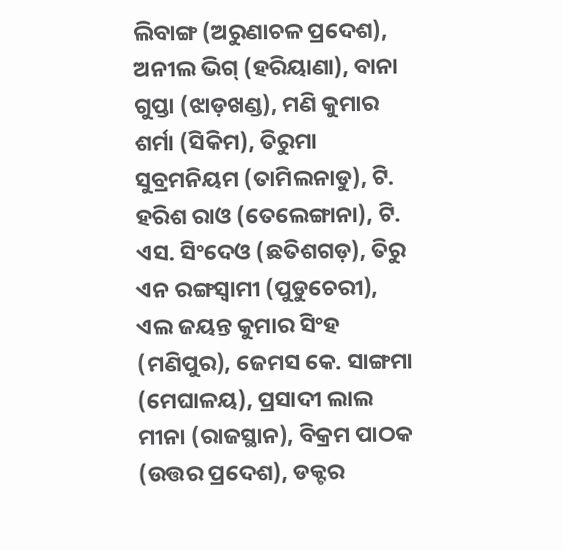ଲିବାଙ୍ଗ (ଅରୁଣାଚଳ ପ୍ରଦେଶ), ଅନୀଲ ଭିଗ୍ (ହରିୟାଣା), ବାନା ଗୁପ୍ତା (ଝାଡ଼ଖଣ୍ଡ), ମଣି କୁମାର ଶର୍ମା (ସିକିମ), ତିରୁମା ସୁବ୍ରମନିୟମ (ତାମିଲନାଡୁ), ଟି. ହରିଶ ରାଓ (ତେଲେଙ୍ଗାନା), ଟି. ଏସ. ସିଂଦେଓ (ଛତିଶଗଡ଼), ତିରୁ ଏନ ରଙ୍ଗସ୍ୱାମୀ (ପୁଡୁଚେରୀ), ଏଲ ଜୟନ୍ତ କୁମାର ସିଂହ (ମଣିପୁର), ଜେମସ କେ. ସାଙ୍ଗମା (ମେଘାଳୟ), ପ୍ରସାଦୀ ଲାଲ ମୀନା (ରାଜସ୍ଥାନ), ବିକ୍ରମ ପାଠକ (ଉତ୍ତର ପ୍ରଦେଶ), ଡକ୍ଟର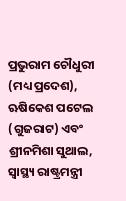ପ୍ରଭୁରାମ ଚୌଧୁରୀ (ମଧ୍ୟ ପ୍ରଦେଶ), ଋଷିକେଶ ପଟେଲ (ଗୁଜରାଟ) ଏବଂ ଶ୍ରୀନମିଶା ସୁଥାଲ, ସ୍ୱାସ୍ଥ୍ୟ ରାଷ୍ଟ୍ରମନ୍ତ୍ରୀ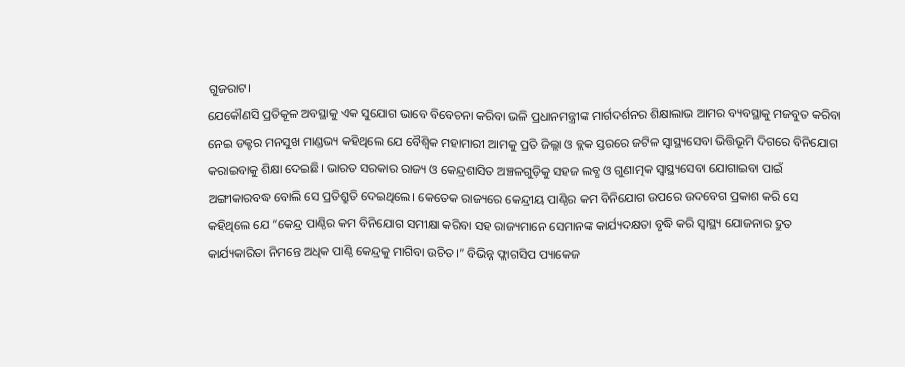ଗୁଜରାଟ।
ଯେକୌଣସି ପ୍ରତିକୂଳ ଅବସ୍ଥାକୁ ଏକ ସୁଯୋଗ ଭାବେ ବିବେଚନା କରିବା ଭଳି ପ୍ରଧାନମନ୍ତ୍ରୀଙ୍କ ମାର୍ଗଦର୍ଶନର ଶିକ୍ଷାଲାଭ ଆମର ବ୍ୟବସ୍ଥାକୁ ମଜବୁତ କରିବା ନେଇ ଡକ୍ଟର ମନସୁଖ ମାଣ୍ଡଭ୍ୟ କହିଥିଲେ ଯେ ବୈଶ୍ୱିକ ମହାମାରୀ ଆମକୁ ପ୍ରତି ଜିଲ୍ଲା ଓ ବ୍ଲକ ସ୍ତରରେ ଜଟିଳ ସ୍ୱାସ୍ଥ୍ୟସେବା ଭିତ୍ତିଭୂମି ଦିଗରେ ବିନିଯୋଗ କରାଇବାକୁ ଶିକ୍ଷା ଦେଇଛି। ଭାରତ ସରକାର ରାଜ୍ୟ ଓ କେନ୍ଦ୍ରଶାସିତ ଅଞ୍ଚଳଗୁଡ଼ିକୁ ସହଜ ଲବ୍ଧ ଓ ଗୁଣାତ୍ମକ ସ୍ୱାସ୍ଥ୍ୟସେବା ଯୋଗାଇବା ପାଇଁ ଅଙ୍ଗୀକାରବଦ୍ଧ ବୋଲି ସେ ପ୍ରତିଶ୍ରୁତି ଦେଇଥିଲେ। କେତେକ ରାଜ୍ୟରେ କେନ୍ଦ୍ରୀୟ ପାଣ୍ଠିର କମ ବିନିଯୋଗ ଉପରେ ଉଦବେଗ ପ୍ରକାଶ କରି ସେ କହିଥିଲେ ଯେ “କେନ୍ଦ୍ର ପାଣ୍ଠିର କମ ବିନିଯୋଗ ସମୀକ୍ଷା କରିବା ସହ ରାଜ୍ୟମାନେ ସେମାନଙ୍କ କାର୍ଯ୍ୟଦକ୍ଷତା ବୃଦ୍ଧି କରି ସ୍ୱାସ୍ଥ୍ୟ ଯୋଜନାର ଦ୍ରୁତ କାର୍ଯ୍ୟକାରିତା ନିମନ୍ତେ ଅଧିକ ପାଣ୍ଠି କେନ୍ଦ୍ରକୁ ମାଗିବା ଉଚିତ।” ବିଭିନ୍ନ ଫ୍ଲାଗସିପ ପ୍ୟାକେଜ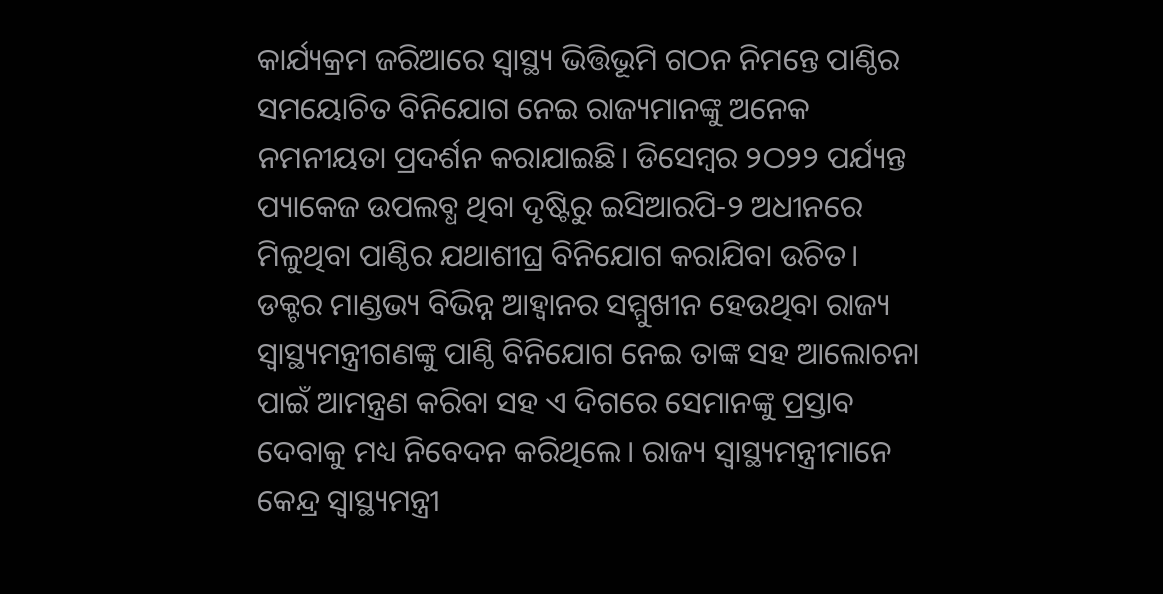କାର୍ଯ୍ୟକ୍ରମ ଜରିଆରେ ସ୍ୱାସ୍ଥ୍ୟ ଭିତ୍ତିଭୂମି ଗଠନ ନିମନ୍ତେ ପାଣ୍ଠିର ସମୟୋଚିତ ବିନିଯୋଗ ନେଇ ରାଜ୍ୟମାନଙ୍କୁ ଅନେକ ନମନୀୟତା ପ୍ରଦର୍ଶନ କରାଯାଇଛି। ଡିସେମ୍ବର ୨ଠ୨୨ ପର୍ଯ୍ୟନ୍ତ ପ୍ୟାକେଜ ଉପଲବ୍ଧ ଥିବା ଦୃଷ୍ଟିରୁ ଇସିଆରପି-୨ ଅଧୀନରେ ମିଳୁଥିବା ପାଣ୍ଠିର ଯଥାଶୀଘ୍ର ବିନିଯୋଗ କରାଯିବା ଉଚିତ।
ଡକ୍ଟର ମାଣ୍ଡଭ୍ୟ ବିଭିନ୍ନ ଆହ୍ୱାନର ସମ୍ମୁଖୀନ ହେଉଥିବା ରାଜ୍ୟ ସ୍ୱାସ୍ଥ୍ୟମନ୍ତ୍ରୀଗଣଙ୍କୁ ପାଣ୍ଠି ବିନିଯୋଗ ନେଇ ତାଙ୍କ ସହ ଆଲୋଚନା ପାଇଁ ଆମନ୍ତ୍ରଣ କରିବା ସହ ଏ ଦିଗରେ ସେମାନଙ୍କୁ ପ୍ରସ୍ତାବ ଦେବାକୁ ମଧ୍ୟ ନିବେଦନ କରିଥିଲେ। ରାଜ୍ୟ ସ୍ୱାସ୍ଥ୍ୟମନ୍ତ୍ରୀମାନେ କେନ୍ଦ୍ର ସ୍ୱାସ୍ଥ୍ୟମନ୍ତ୍ରୀ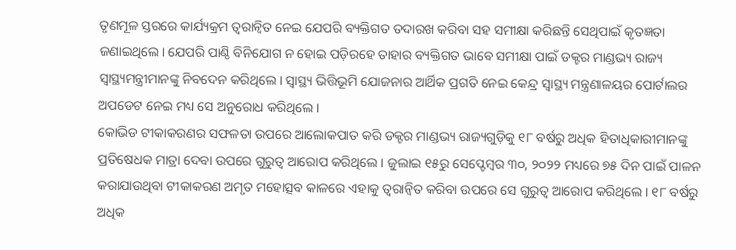ତୃଣମୂଳ ସ୍ତରରେ କାର୍ଯ୍ୟକ୍ରମ ତ୍ୱରାନ୍ୱିତ ନେଇ ଯେପରି ବ୍ୟକ୍ତିଗତ ତଦାରଖ କରିବା ସହ ସମୀକ୍ଷା କରିଛନ୍ତି ସେଥିପାଇଁ କୃତଜ୍ଞତା ଜଣାଇଥିଲେ। ଯେପରି ପାଣ୍ଠି ବିନିଯୋଗ ନ ହୋଇ ପଡ଼ିରହେ ତାହାର ବ୍ୟକ୍ତିଗତ ଭାବେ ସମୀକ୍ଷା ପାଇଁ ଡକ୍ଟର ମାଣ୍ଡଭ୍ୟ ରାଜ୍ୟ ସ୍ୱାସ୍ଥ୍ୟମନ୍ତ୍ରୀମାନଙ୍କୁ ନିବଦେନ କରିଥିଲେ। ସ୍ୱାସ୍ଥ୍ୟ ଭିତ୍ତିଭୂମି ଯୋଜନାର ଆର୍ଥିକ ପ୍ରଗତି ନେଇ କେନ୍ଦ୍ର ସ୍ୱାସ୍ଥ୍ୟ ମନ୍ତ୍ରଣାଳୟର ପୋର୍ଟାଲର ଅପଡେଟ ନେଇ ମଧ୍ୟ ସେ ଅନୁରୋଧ କରିଥିଲେ।
କୋଭିଡ ଟୀକାକରଣର ସଫଳତା ଉପରେ ଆଲୋକପାତ କରି ଡକ୍ଟର ମାଣ୍ଡଭ୍ୟ ରାଜ୍ୟଗୁଡ଼ିକୁ ୧୮ ବର୍ଷରୁ ଅଧିକ ହିତାଧିକାରୀମାନଙ୍କୁ ପ୍ରତିଷେଧକ ମାତ୍ରା ଦେବା ଉପରେ ଗୁରୁତ୍ୱ ଆରୋପ କରିଥିଲେ। ଜୁଲାଇ ୧୫ରୁ ସେପ୍ଟେମ୍ବର ୩୦, ୨୦୨୨ ମଧ୍ୟରେ ୭୫ ଦିନ ପାଇଁ ପାଳନ କରାଯାଉଥିବା ଟୀକାକରଣ ଅମୃତ ମହୋତ୍ସବ କାଳରେ ଏହାକୁ ତ୍ୱରାନ୍ୱିତ କରିବା ଉପରେ ସେ ଗୁରୁତ୍ୱ ଆରୋପ କରିଥିଲେ। ୧୮ ବର୍ଷରୁ ଅଧିକ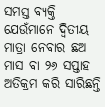ସମସ୍ତ ବ୍ୟକ୍ତି ଯେଉଁମାନେ ଦ୍ୱିତୀୟ ମାତ୍ରା ନେବାର ଛଅ ମାସ ବା ୨୬ ସପ୍ତାହ ଅତିକ୍ରମ କରି ସାରିଛନ୍ତି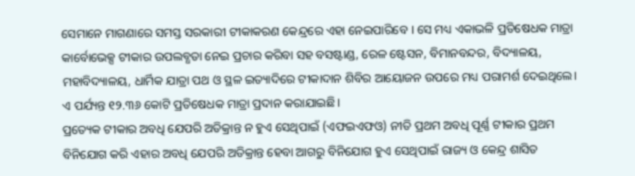ସେମାନେ ମାଗଣାରେ ସମସ୍ତ ସରକାରୀ ଟୀକାକରଣ କେନ୍ଦ୍ରରେ ଏହା ନେଇପାରିବେ । ସେ ମଧ୍ୟ ଏକାଭଳି ପ୍ରତିଷେଧକ ମାତ୍ରା କାର୍ବୋଭେକ୍ସ ଟୀକାର ଉପଲବ୍ଧତା ନେଇ ପ୍ରଚାର କରିବା ସହ ବସଷ୍ଟାଣ୍ଡ, ରେଳ ଷ୍ଟେସନ, ବିମାନବନ୍ଦର, ବିଦ୍ୟାଳୟ, ମହାବିଦ୍ୟାଳୟ, ଧାର୍ମିକ ଯାତ୍ରା ପଥ ଓ ସ୍ଥଳ ଇତ୍ୟାଦିରେ ଟୀକାଦାନ ଶିବିର ଆୟୋଜନ ଉପରେ ମଧ୍ୟ ପରାମର୍ଶ ଦେଇଥିଲେ। ଏ ପର୍ଯ୍ୟନ୍ତ ୧୨.୩୬ କୋଟି ପ୍ରତିଷେଧକ ମାତ୍ରା ପ୍ରଦାନ କରାଯାଇଛି।
ପ୍ରତ୍ୟେକ ଟୀକାର ଅବଧି ଯେପରି ଅତିକ୍ରାନ୍ତ ନ ହୁଏ ସେଥିପାଇଁ (ଏଫଇଏଫଓ) ନୀତି ପ୍ରଥମ ଅବଧି ପୂର୍ଣ୍ଣ ଟୀକାର ପ୍ରଥମ ବିନିଯୋଗ କରି ଏହାର ଅବଧି ଯେପରି ଅତିକ୍ରାନ୍ତ ହେବା ଆଗରୁ ବିନିଯୋଗ ହୁଏ ସେଥିପାଇଁ ରାଜ୍ୟ ଓ କେନ୍ଦ୍ର ଶାସିତ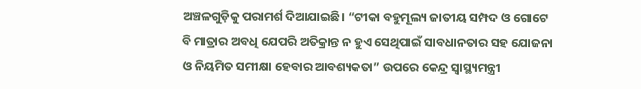ଅଞ୍ଚଳଗୁଡ଼ିକୁ ପରାମର୍ଶ ଦିଆଯାଇଛି। “ଟୀକା ବହୁମୂଲ୍ୟ ଜାତୀୟ ସମ୍ପଦ ଓ ଗୋଟେ ବି ମାତ୍ରାର ଅବଧି ଯେପରି ଅତିକ୍ରାନ୍ତ ନ ହୁଏ ସେଥିପାଇଁ ସାବଧାନତାର ସହ ଯୋଜନା ଓ ନିୟମିତ ସମୀକ୍ଷା ହେବାର ଆବଶ୍ୟକତା” ଉପରେ କେନ୍ଦ୍ର ସ୍ୱାସ୍ଥ୍ୟମନ୍ତ୍ରୀ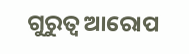ଗୁରୁତ୍ୱ ଆରୋପ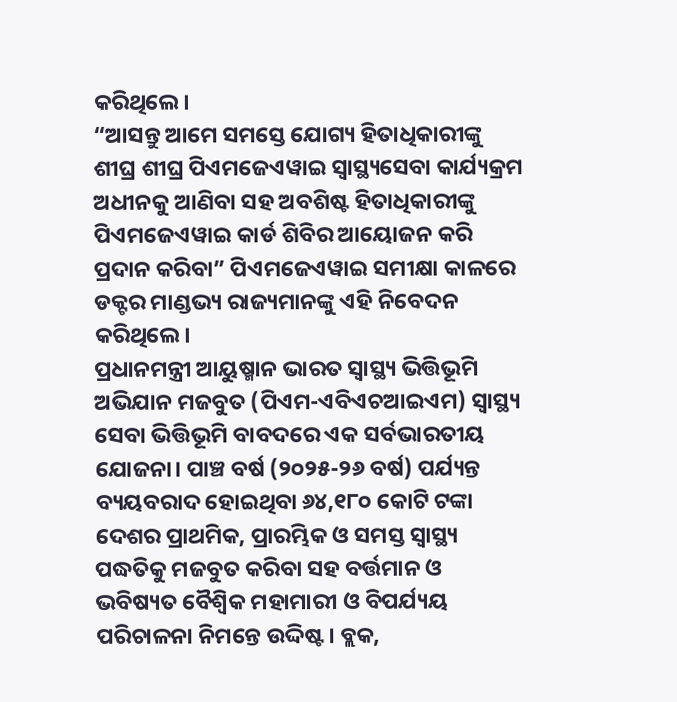କରିଥିଲେ।
“ଆସନ୍ତୁ ଆମେ ସମସ୍ତେ ଯୋଗ୍ୟ ହିତାଧିକାରୀଙ୍କୁ ଶୀଘ୍ର ଶୀଘ୍ର ପିଏମଜେଏୱାଇ ସ୍ୱାସ୍ଥ୍ୟସେବା କାର୍ଯ୍ୟକ୍ରମ ଅଧୀନକୁ ଆଣିବା ସହ ଅବଶିଷ୍ଟ ହିତାଧିକାରୀଙ୍କୁ ପିଏମଜେଏୱାଇ କାର୍ଡ ଶିବିର ଆୟୋଜନ କରି ପ୍ରଦାନ କରିବା” ପିଏମଜେଏୱାଇ ସମୀକ୍ଷା କାଳରେ ଡକ୍ଟର ମାଣ୍ଡଭ୍ୟ ରାଜ୍ୟମାନଙ୍କୁ ଏହି ନିବେଦନ କରିଥିଲେ।
ପ୍ରଧାନମନ୍ତ୍ରୀ ଆୟୁଷ୍ମାନ ଭାରତ ସ୍ୱାସ୍ଥ୍ୟ ଭିତ୍ତିଭୂମି ଅଭିଯାନ ମଜବୁତ (ପିଏମ-ଏବିଏଚଆଇଏମ) ସ୍ୱାସ୍ଥ୍ୟ ସେବା ଭିତ୍ତିଭୂମି ବାବଦରେ ଏକ ସର୍ବଭାରତୀୟ ଯୋଜନା। ପାଞ୍ଚ ବର୍ଷ (୨୦୨୫-୨୬ ବର୍ଷ) ପର୍ଯ୍ୟନ୍ତ ବ୍ୟୟବରାଦ ହୋଇଥିବା ୬୪,୧୮୦ କୋଟି ଟଙ୍କା ଦେଶର ପ୍ରାଥମିକ, ପ୍ରାରମ୍ଭିକ ଓ ସମସ୍ତ ସ୍ୱାସ୍ଥ୍ୟ ପଦ୍ଧତିକୁ ମଜବୁତ କରିବା ସହ ବର୍ତ୍ତମାନ ଓ ଭବିଷ୍ୟତ ବୈଶ୍ୱିକ ମହାମାରୀ ଓ ବିପର୍ଯ୍ୟୟ ପରିଚାଳନା ନିମନ୍ତେ ଉଦ୍ଦିଷ୍ଟ। ବ୍ଲକ,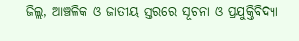ଜିଲ୍ଲ, ଆଞ୍ଚଳିକ ଓ ଜାତୀୟ ସ୍ତରରେ ସୂଚନା ଓ ପ୍ରଯୁକ୍ତିବିଦ୍ୟା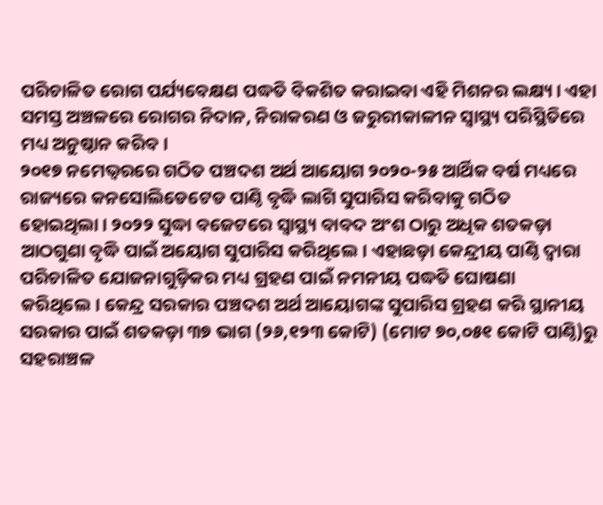ପରିଚାଳିତ ରୋଗ ପର୍ଯ୍ୟବେକ୍ଷଣ ପଦ୍ଧତି ବିକଶିତ କରାଇବା ଏହି ମିଶନର ଲକ୍ଷ୍ୟ। ଏହା ସମସ୍ତ ଅଞ୍ଚଳରେ ରୋଗର ନିଦାନ, ନିରାକରଣ ଓ ଜରୁରୀକାଳୀନ ସ୍ୱାସ୍ଥ୍ୟ ପରିସ୍ଥିତିରେ ମଧ୍ୟ ଅନୁଷ୍ଠାନ କରିବ।
୨୦୧୭ ନମେଭ୍ୱରରେ ଗଠିତ ପଞ୍ଚଦଶ ଅର୍ଥ ଆୟୋଗ ୨୦୨୦-୨୫ ଆର୍ଥିକ ବର୍ଷ ମଧ୍ୟରେ ରାଜ୍ୟରେ କନସୋଲିଡେଟେଡ ପାଣ୍ଠି ବୃଦ୍ଧି ଲାଗି ସୁପାରିସ କରିବାକୁ ଗଠିତ ହୋଇଥିଲା। ୨୦୨୨ ସୁଦ୍ଧା ବଜେଟରେ ସ୍ୱାସ୍ଥ୍ୟ ବାବଦ ଅଂଶ ଠାରୁ ଅଧିକ ଶତକଡ଼ା ଆଠଗୁଣା ବୃଦ୍ଧି ପାଇଁ ଅୟୋଗ ସୁପାରିସ କରିଥିଲେ। ଏହାଛଡ଼ା କେନ୍ଦ୍ରୀୟ ପାଣ୍ଠି ଦ୍ୱାରା ପରିଚାଳିତ ଯୋଜନାଗୁଡ଼ିକର ମଧ୍ୟ ଗ୍ରହଣ ପାଇଁ ନମନୀୟ ପଦ୍ଧତି ଘୋଷଣା କରିଥିଲେ। କେନ୍ଦ୍ର ସରକାର ପଞ୍ଚଦଶ ଅର୍ଥ ଆୟୋଗଙ୍କ ସୁପାରିସ ଗ୍ରହଣ କରି ସ୍ଥାନୀୟ ସରକାର ପାଇଁ ଶତକଡ଼ା ୩୭ ଭାଗ (୨୬,୧୨୩ କୋଟି) (ମୋଟ ୭୦,୦୫୧ କୋଟି ପାଣ୍ଠି)ରୁ ସହରାଞ୍ଚଳ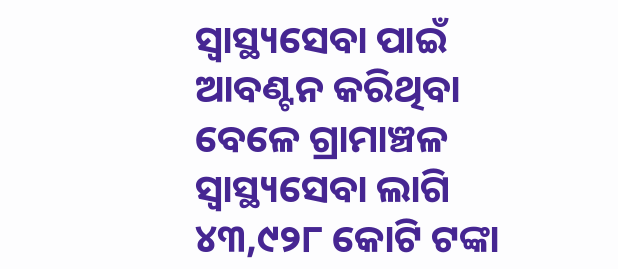ସ୍ୱାସ୍ଥ୍ୟସେବା ପାଇଁ ଆବଣ୍ଟନ କରିଥିବା ବେଳେ ଗ୍ରାମାଞ୍ଚଳ ସ୍ୱାସ୍ଥ୍ୟସେବା ଲାଗି ୪୩,୯୨୮ କୋଟି ଟଙ୍କା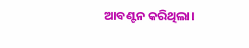ଆବଣ୍ଟନ କରିଥିଲା।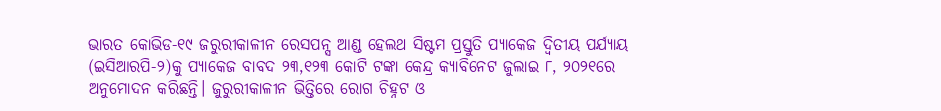ଭାରତ କୋଭିଡ-୧୯ ଜରୁରୀକାଳୀନ ରେସପନ୍ସ ଆଣ୍ଡ ହେଲଥ ସିଷ୍ଟମ ପ୍ରସ୍ତୁତି ପ୍ୟାକେଜ ଦ୍ୱିତୀୟ ପର୍ଯ୍ୟାୟ (ଇସିଆରପି-୨)କୁ ପ୍ୟାକେଜ ବାବଦ ୨୩,୧୨୩ କୋଟି ଟଙ୍କା କେନ୍ଦ୍ର କ୍ୟାବିନେଟ ଜୁଲାଇ ୮, ୨୦୨୧ରେ ଅନୁମୋଦନ କରିଛନ୍ତି। ଜୁରୁରୀକାଳୀନ ଭିତ୍ତିରେ ରୋଗ ଚିହ୍ନଟ ଓ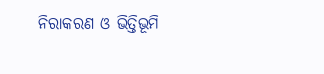ନିରାକରଣ ଓ ଭିତ୍ତିଭୂମି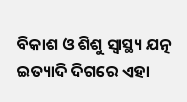ବିକାଶ ଓ ଶିଶୁ ସ୍ୱାସ୍ଥ୍ୟ ଯତ୍ନ ଇତ୍ୟାଦି ଦିଗରେ ଏହା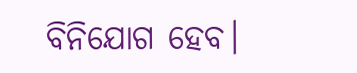ବିନିଯୋଗ ହେବ।